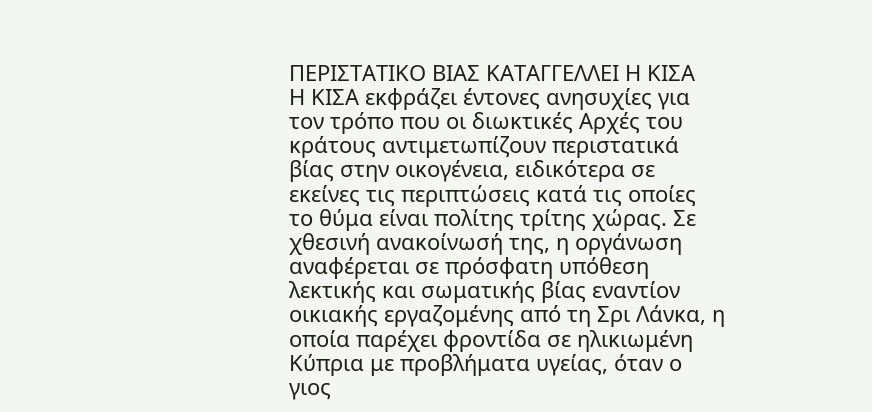ΠΕΡΙΣΤΑΤΙΚΟ ΒΙΑΣ ΚΑΤΑΓΓΕΛΛΕΙ Η ΚΙΣΑ
Η ΚΙΣΑ εκφράζει έντονες ανησυχίες για τον τρόπο που οι διωκτικές Αρχές του κράτους αντιμετωπίζουν περιστατικά βίας στην οικογένεια, ειδικότερα σε εκείνες τις περιπτώσεις κατά τις οποίες το θύμα είναι πολίτης τρίτης χώρας. Σε χθεσινή ανακοίνωσή της, η οργάνωση αναφέρεται σε πρόσφατη υπόθεση λεκτικής και σωματικής βίας εναντίον οικιακής εργαζομένης από τη Σρι Λάνκα, η οποία παρέχει φροντίδα σε ηλικιωμένη Κύπρια με προβλήματα υγείας, όταν ο γιος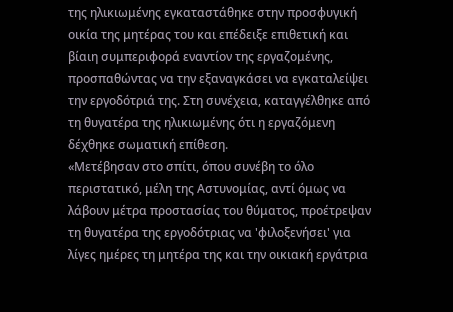της ηλικιωμένης εγκαταστάθηκε στην προσφυγική οικία της μητέρας του και επέδειξε επιθετική και βίαιη συμπεριφορά εναντίον της εργαζομένης, προσπαθώντας να την εξαναγκάσει να εγκαταλείψει την εργοδότριά της. Στη συνέχεια, καταγγέλθηκε από τη θυγατέρα της ηλικιωμένης ότι η εργαζόμενη δέχθηκε σωματική επίθεση.
«Μετέβησαν στο σπίτι, όπου συνέβη το όλο περιστατικό, μέλη της Αστυνομίας, αντί όμως να λάβουν μέτρα προστασίας του θύματος, προέτρεψαν τη θυγατέρα της εργοδότριας να 'φιλοξενήσει' για λίγες ημέρες τη μητέρα της και την οικιακή εργάτρια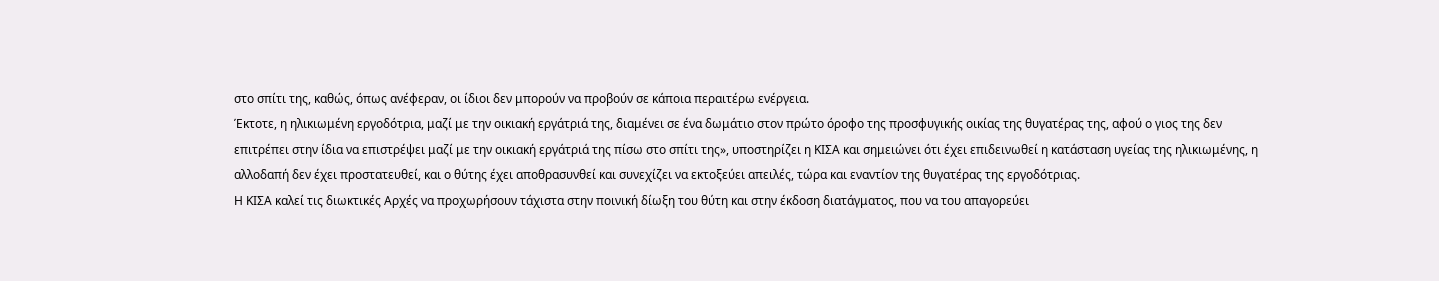στο σπίτι της, καθώς, όπως ανέφεραν, οι ίδιοι δεν μπορούν να προβούν σε κάποια περαιτέρω ενέργεια.
Έκτοτε, η ηλικιωμένη εργοδότρια, μαζί με την οικιακή εργάτριά της, διαμένει σε ένα δωμάτιο στον πρώτο όροφο της προσφυγικής οικίας της θυγατέρας της, αφού ο γιος της δεν επιτρέπει στην ίδια να επιστρέψει μαζί με την οικιακή εργάτριά της πίσω στο σπίτι της», υποστηρίζει η ΚΙΣΑ και σημειώνει ότι έχει επιδεινωθεί η κατάσταση υγείας της ηλικιωμένης, η αλλοδαπή δεν έχει προστατευθεί, και ο θύτης έχει αποθρασυνθεί και συνεχίζει να εκτοξεύει απειλές, τώρα και εναντίον της θυγατέρας της εργοδότριας.
Η ΚΙΣΑ καλεί τις διωκτικές Αρχές να προχωρήσουν τάχιστα στην ποινική δίωξη του θύτη και στην έκδοση διατάγματος, που να του απαγορεύει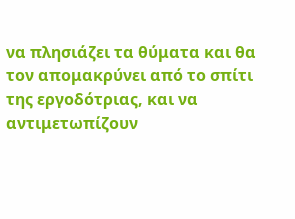να πλησιάζει τα θύματα και θα τον απομακρύνει από το σπίτι της εργοδότριας, και να αντιμετωπίζουν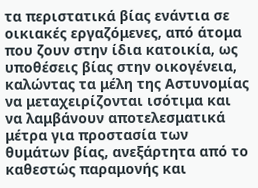τα περιστατικά βίας ενάντια σε οικιακές εργαζόμενες, από άτομα που ζουν στην ίδια κατοικία, ως υποθέσεις βίας στην οικογένεια, καλώντας τα μέλη της Αστυνομίας να μεταχειρίζονται ισότιμα και να λαμβάνουν αποτελεσματικά μέτρα για προστασία των θυμάτων βίας, ανεξάρτητα από το καθεστώς παραμονής και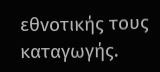εθνοτικής τους καταγωγής.